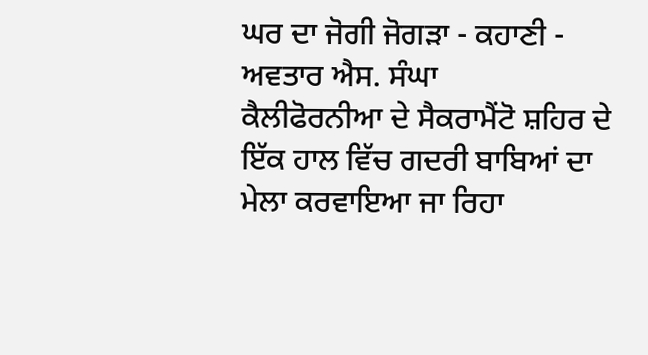ਘਰ ਦਾ ਜੋਗੀ ਜੋਗੜਾ - ਕਹਾਣੀ - ਅਵਤਾਰ ਐਸ. ਸੰਘਾ
ਕੈਲੀਫੋਰਨੀਆ ਦੇ ਸੈਕਰਾਮੈਂਟੋ ਸ਼ਹਿਰ ਦੇ ਇੱਕ ਹਾਲ ਵਿੱਚ ਗਦਰੀ ਬਾਬਿਆਂ ਦਾ ਮੇਲਾ ਕਰਵਾਇਆ ਜਾ ਰਿਹਾ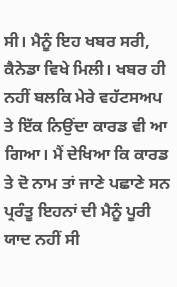ਸੀ। ਮੈਨੂੰ ਇਹ ਖਬਰ ਸਰੀ, ਕੈਨੇਡਾ ਵਿਖੇ ਮਿਲੀ। ਖਬਰ ਹੀ ਨਹੀਂ ਬਲਕਿ ਮੇਰੇ ਵਹੱਟਸਅਪ ਤੇ ਇੱਕ ਨਿਉਂਦਾ ਕਾਰਡ ਵੀ ਆ ਗਿਆ। ਮੈਂ ਦੇਖਿਆ ਕਿ ਕਾਰਡ ਤੇ ਦੋ ਨਾਮ ਤਾਂ ਜਾਣੇ ਪਛਾਣੇ ਸਨ ਪ੍ਰਰੰਤੂ ਇਹਨਾਂ ਦੀ ਮੈਨੂੰ ਪੂਰੀ ਯਾਦ ਨਹੀਂ ਸੀ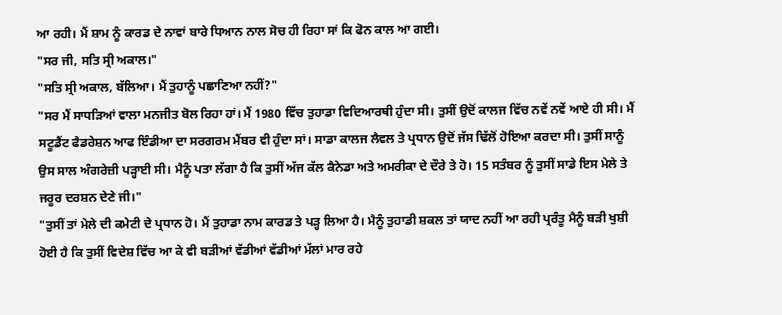ਆ ਰਹੀ। ਮੈਂ ਸ਼ਾਮ ਨੂੰ ਕਾਰਡ ਦੇ ਨਾਵਾਂ ਬਾਰੇ ਧਿਆਨ ਨਾਲ ਸੋਚ ਹੀ ਰਿਹਾ ਸਾਂ ਕਿ ਫੋਨ ਕਾਲ ਆ ਗਈ।
"ਸਰ ਜੀ, ਸਤਿ ਸ੍ਰੀ ਅਕਾਲ।"
"ਸਤਿ ਸ੍ਰੀ ਅਕਾਲ, ਬੱਲਿਆ। ਮੈਂ ਤੁਹਾਨੂੰ ਪਛਾਣਿਆ ਨਹੀਂ?"
"ਸਰ ਮੈਂ ਸਾਧੜਿਆਂ ਵਾਲਾ ਮਨਜੀਤ ਬੋਲ ਰਿਹਾ ਹਾਂ। ਮੈਂ 1980 ਵਿੱਚ ਤੁਹਾਡਾ ਵਿਦਿਆਰਥੀ ਹੁੰਦਾ ਸੀ। ਤੁਸੀਂ ਉਦੋਂ ਕਾਲਜ ਵਿੱਚ ਨਵੇਂ ਨਵੇਂ ਆਏ ਹੀ ਸੀ। ਮੈਂ ਸਟੂਡੈਂਟ ਫੈਡਰੇਸ਼ਨ ਆਫ ਇੰਡੀਆ ਦਾ ਸਰਗਰਮ ਮੈਂਬਰ ਵੀ ਹੁੰਦਾ ਸਾਂ। ਸਾਡਾ ਕਾਲਜ ਲੈਵਲ ਤੇ ਪ੍ਰਧਾਨ ਉਦੋਂ ਜੱਸ ਢਿੱਲੋਂ ਹੋਇਆ ਕਰਦਾ ਸੀ। ਤੁਸੀਂ ਸਾਨੂੰ ਉਸ ਸਾਲ ਅੰਗਰੇਜ਼ੀ ਪੜ੍ਹਾਈ ਸੀ। ਮੈਨੂੰ ਪਤਾ ਲੱਗਾ ਹੈ ਕਿ ਤੁਸੀਂ ਅੱਜ ਕੱਲ ਕੈਨੇਡਾ ਅਤੇ ਅਮਰੀਕਾ ਦੇ ਦੌਰੇ ਤੇ ਹੋ। 15 ਸਤੰਬਰ ਨੂੰ ਤੁਸੀਂ ਸਾਡੇ ਇਸ ਮੇਲੇ ਤੇ ਜਰੂਰ ਦਰਸ਼ਨ ਦੇਣੇ ਜੀ।"
"ਤੁਸੀਂ ਤਾਂ ਮੇਲੇ ਦੀ ਕਮੇਟੀ ਦੇ ਪ੍ਰਧਾਨ ਹੋ। ਮੈਂ ਤੁਹਾਡਾ ਨਾਮ ਕਾਰਡ ਤੇ ਪੜ੍ਹ ਲਿਆ ਹੈ। ਮੈਨੂੰ ਤੁਹਾਡੀ ਸ਼ਕਲ ਤਾਂ ਯਾਦ ਨਹੀਂ ਆ ਰਹੀ ਪ੍ਰਰੰਤੂ ਮੈਨੂੰ ਬੜੀ ਖੁਸ਼ੀ ਹੋਈ ਹੈ ਕਿ ਤੁਸੀਂ ਵਿਦੇਸ਼ ਵਿੱਚ ਆ ਕੇ ਵੀ ਬੜੀਆਂ ਵੱਡੀਆਂ ਵੱਡੀਆਂ ਮੱਲਾਂ ਮਾਰ ਰਹੇ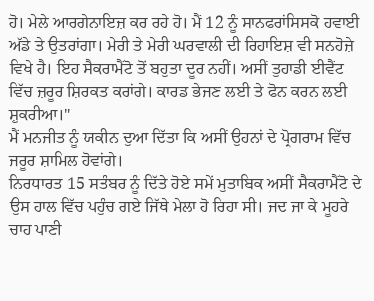ਹੋ। ਮੇਲੇ ਆਰਗੇਨਾਇਜ਼ ਕਰ ਰਹੇ ਹੋ। ਮੈਂ 12 ਨੂੰ ਸਾਨਫਰਾਂਸਿਸਕੋ ਹਵਾਈ ਅੱਡੇ ਤੇ ਉਤਰਾਂਗਾ। ਮੇਰੀ ਤੇ ਮੇਰੀ ਘਰਵਾਲੀ ਦੀ ਰਿਹਾਇਸ਼ ਵੀ ਸਨਹੋਜ਼ੇ ਵਿਖੇ ਹੈ। ਇਹ ਸੈਕਰਾਮੈਂਟੋ ਤੋਂ ਬਹੁਤਾ ਦੂਰ ਨਹੀਂ। ਅਸੀਂ ਤੁਹਾਡੀ ਈਵੈਂਟ ਵਿੱਚ ਜ਼ਰੂਰ ਸ਼ਿਰਕਤ ਕਰਾਂਗੇ। ਕਾਰਡ ਭੇਜਣ ਲਈ ਤੇ ਫੋਨ ਕਰਨ ਲਈ ਸ਼ੁਕਰੀਆ।"
ਮੈਂ ਮਨਜੀਤ ਨੂੰ ਯਕੀਨ ਦੁਆ ਦਿੱਤਾ ਕਿ ਅਸੀਂ ਉਹਨਾਂ ਦੇ ਪ੍ਰੋਗਰਾਮ ਵਿੱਚ ਜਰੂਰ ਸ਼ਾਮਿਲ ਹੋਵਾਂਗੇ।
ਨਿਰਧਾਰਤ 15 ਸਤੰਬਰ ਨੂੰ ਦਿੱਤੇ ਹੋਏ ਸਮੇਂ ਮੁਤਾਬਿਕ ਅਸੀਂ ਸੈਕਰਾਮੈਂਟੋ ਦੇ ਉਸ ਹਾਲ ਵਿੱਚ ਪਹੁੰਚ ਗਏ ਜਿੱਥੇ ਮੇਲਾ ਹੋ ਰਿਹਾ ਸੀ। ਜਦ ਜਾ ਕੇ ਮੂਹਰੇ ਚਾਹ ਪਾਣੀ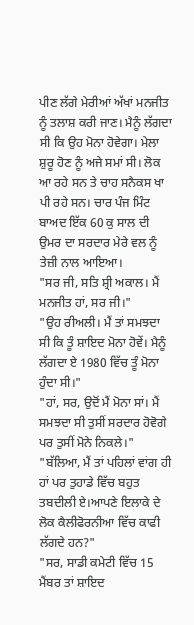ਪੀਣ ਲੱਗੇ ਮੇਰੀਆਂ ਅੱਖਾਂ ਮਨਜੀਤ ਨੂੰ ਤਲਾਸ਼ ਕਰੀ ਜਾਣ। ਮੈਨੂੰ ਲੱਗਦਾ ਸੀ ਕਿ ਉਹ ਮੋਨਾ ਹੋਵੇਗਾ। ਮੇਲਾ ਸ਼ੁਰੂ ਹੋਣ ਨੂੰ ਅਜੇ ਸਮਾਂ ਸੀ। ਲੋਕ ਆ ਰਹੇ ਸਨ ਤੇ ਚਾਹ ਸਨੈਕਸ ਖਾ ਪੀ ਰਹੇ ਸਨ। ਚਾਰ ਪੰਜ ਮਿੰਟ ਬਾਅਦ ਇੱਕ 60 ਕੁ ਸਾਲ ਦੀ ਉਮਰ ਦਾ ਸਰਦਾਰ ਮੇਰੇ ਵਲ ਨੂੰ ਤੇਜ਼ੀ ਨਾਲ ਆਇਆ।
"ਸਰ ਜੀ, ਸਤਿ ਸ਼੍ਰੀ ਅਕਾਲ। ਮੈਂ ਮਨਜੀਤ ਹਾਂ, ਸਰ ਜੀ।"
"ਉਹ ਰੀਅਲੀ। ਮੈਂ ਤਾਂ ਸਮਝਦਾ ਸੀ ਕਿ ਤੂੰ ਸ਼ਾਇਦ ਮੋਨਾ ਹੋਵੇਂ। ਮੈਨੂੰ ਲੱਗਦਾ ਏ 1980 ਵਿੱਚ ਤੂੰ ਮੋਨਾ ਹੁੰਦਾ ਸੀ।"
"ਹਾਂ, ਸਰ, ਉਦੋਂ ਮੈਂ ਮੋਨਾ ਸਾਂ। ਮੈਂ ਸਮਝਦਾ ਸੀ ਤੁਸੀਂ ਸਰਦਾਰ ਹੋਵੋਗੇ ਪਰ ਤੁਸੀਂ ਮੋਨੇ ਨਿਕਲੇ।"
"ਬੱਲਿਆ, ਮੈਂ ਤਾਂ ਪਹਿਲਾਂ ਵਾਂਗ ਹੀ ਹਾਂ ਪਰ ਤੁਹਾਡੇ ਵਿੱਚ ਬਹੁਤ ਤਬਦੀਲੀ ਏ।ਆਪਣੇ ਇਲਾਕੇ ਦੇ ਲੋਕ ਕੈਲੀਫੋਰਨੀਆ ਵਿੱਚ ਕਾਫੀ ਲੱਗਦੇ ਹਨ?"
"ਸਰ, ਸਾਡੀ ਕਮੇਟੀ ਵਿੱਚ 15 ਮੈਂਬਰ ਤਾਂ ਸ਼ਾਇਦ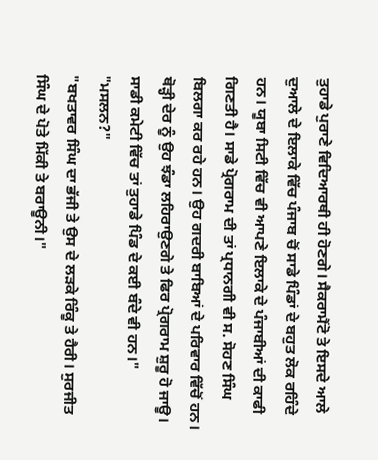ਤੁਹਾਡੇ ਪੁਰਾਣੇ ਵਿਦਿਆਰਥੀ ਹੀ ਹੋਣਗੇ। ਸੈਕਰਾਮੈਂਟੋ ਤੇ ਇਸਦੇ ਆਲੇ ਦੁਆਲੇ ਦੇ ਇਲਾਕੇ ਵਿੱਚ ਪੰਜਾਬ ਚੋਂ ਸਾਡੇ ਪਿੰਡਾਂ ਦੇ ਬਹੁਤ ਲੋਕ ਰਹਿੰਦੇ ਹਨ। ਯੂਬਾ ਸਿਟੀ ਵਿੱਚ ਵੀ ਆਪਣੇ ਇਲਾਕੇ ਦੇ ਪੰਜਾਬੀਆਂ ਦੀ ਕਾਫੀ ਗਿਣਤੀ ਹੈ। ਸਾਡੇ ਪ੍ਰੋਗਰਾਮ ਦੀ ਤਾਂ ਪ੍ਰਧਾਨਗੀ ਵੀ ਸ. ਸੋਹਣ ਸਿੰਘ ਬਿਲਗਾ ਕਰ ਰਹੇ ਹਨ। ਉਹ ਗਦਰੀ ਬਾਬਿਆਂ ਦੇ ਪਰਿਵਾਰ ਵਿੱਚੋਂ ਹਨ। ਥੋੜ੍ਹੀ ਦੇਰ ਨੂੰ ਉਹ ਝੰਡਾ ਲਹਿਰਾਉਣਗੇ ਤੇ ਫਿਰ ਪ੍ਰੋਗਰਾਮ ਸ਼ੁਰੂ ਹੋ ਜਾਊ। ਸਾਡੀ ਕਮੇਟੀ ਵਿੱਚ ਤਾਂ ਤੁਹਾਡੇ ਪਿੰਡ ਦੇ ਕਈ ਬੰਦੇ ਵੀ ਹਨ।"
"ਮਸਲਨ?"
"ਬਖਤਾਵਰ ਸਿੰਘ ਦਾ ਭੱਜੀ ਤੇ ਉਸ ਦੇ ਲੜਕੇ ਰਿੰਕੂ ਤੇ ਹੈਰੀ। ਸੁਰਜੀਤ ਸਿੰਘ ਦੇ ਪੋਤੇ ਮਿੱਕੀ ਤੇ ਬਰਾਊਨੀ।"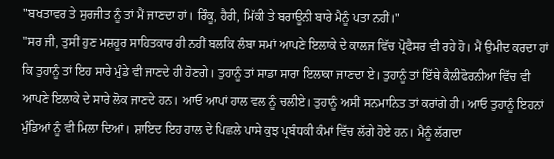"ਬਖਤਾਵਰ ਤੇ ਸੁਰਜੀਤ ਨੂੰ ਤਾਂ ਮੈਂ ਜਾਣਦਾ ਹਾਂ। ਰਿੰਕੂ, ਹੈਰੀ, ਮਿੱਕੀ ਤੇ ਬਰਾਊਨੀ ਬਾਰੇ ਮੈਨੂੰ ਪਤਾ ਨਹੀਂ।"
"ਸਰ ਜੀ, ਤੁਸੀਂ ਹੁਣ ਮਸ਼ਹੂਰ ਸਾਹਿਤਕਾਰ ਹੀ ਨਹੀਂ ਬਲਕਿ ਲੰਬਾ ਸਮਾਂ ਆਪਣੇ ਇਲਾਕੇ ਦੇ ਕਾਲਜ ਵਿੱਚ ਪ੍ਰੋਫੈਸਰ ਵੀ ਰਹੇ ਹੋ। ਮੈਂ ਉਮੀਦ ਕਰਦਾ ਹਾਂ ਕਿ ਤੁਹਾਨੂੰ ਤਾਂ ਇਹ ਸਾਰੇ ਮੁੰਡੇ ਵੀ ਜਾਣਦੇ ਹੀ ਹੋਣਗੇ। ਤੁਹਾਨੂੰ ਤਾਂ ਸਾਡਾ ਸਾਰਾ ਇਲਾਕਾ ਜਾਣਦਾ ਏ। ਤੁਹਾਨੂੰ ਤਾਂ ਇੱਥੇ ਕੈਲੀਫੋਰਨੀਆ ਵਿੱਚ ਵੀ ਆਪਣੇ ਇਲਾਕੇ ਦੇ ਸਾਰੇ ਲੋਕ ਜਾਣਦੇ ਹਨ। ਆਓ ਆਪਾਂ ਹਾਲ ਵਲ ਨੂੰ ਚਲੀਏ। ਤੁਹਾਨੂੰ ਅਸੀਂ ਸਨਮਾਨਿਤ ਤਾਂ ਕਰਾਂਗੇ ਹੀ। ਆਓ ਤੁਹਾਨੂੰ ਇਹਨਾਂ ਮੁੰਡਿਆਂ ਨੂੰ ਵੀ ਮਿਲਾ ਦਿਆਂ। ਸ਼ਾਇਦ ਇਹ ਹਾਲ ਦੇ ਪਿਛਲੇ ਪਾਸੇ ਕੁਝ ਪ੍ਰਬੰਧਕੀ ਕੰਮਾਂ ਵਿੱਚ ਲੱਗੇ ਹੋਏ ਹਨ। ਮੈਨੂੰ ਲੱਗਦਾ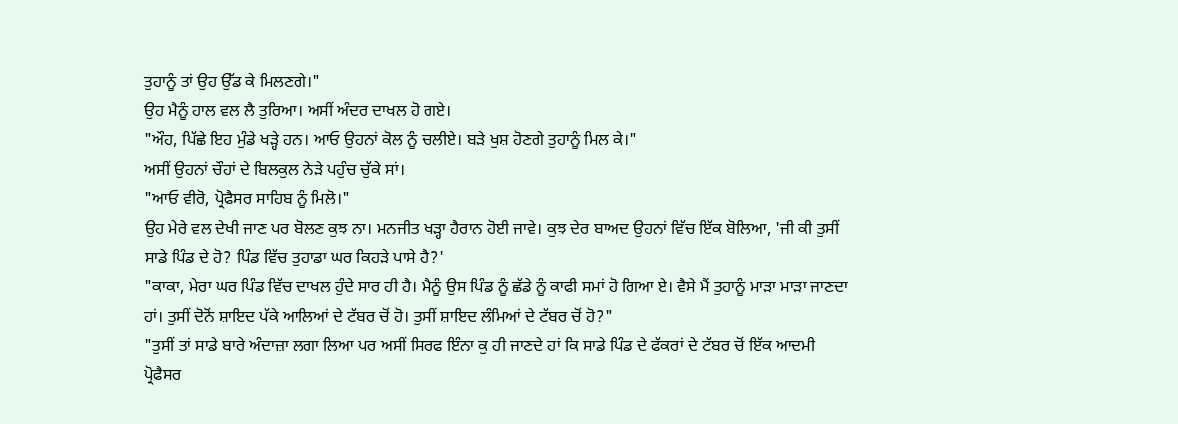ਤੁਹਾਨੂੰ ਤਾਂ ਉਹ ਉੱਡ ਕੇ ਮਿਲਣਗੇ।"
ਉਹ ਮੈਨੂੰ ਹਾਲ ਵਲ ਲੈ ਤੁਰਿਆ। ਅਸੀਂ ਅੰਦਰ ਦਾਖਲ ਹੋ ਗਏ।
"ਔਹ, ਪਿੱਛੇ ਇਹ ਮੁੰਡੇ ਖੜ੍ਹੇ ਹਨ। ਆਓ ਉਹਨਾਂ ਕੋਲ ਨੂੰ ਚਲੀਏ। ਬੜੇ ਖੁਸ਼ ਹੋਣਗੇ ਤੁਹਾਨੂੰ ਮਿਲ ਕੇ।"
ਅਸੀਂ ਉਹਨਾਂ ਚੌਹਾਂ ਦੇ ਬਿਲਕੁਲ ਨੇੜੇ ਪਹੁੰਚ ਚੁੱਕੇ ਸਾਂ।
"ਆਓ ਵੀਰੋ, ਪ੍ਰੋਫੈਸਰ ਸਾਹਿਬ ਨੂੰ ਮਿਲੋ।"
ਉਹ ਮੇਰੇ ਵਲ ਦੇਖੀ ਜਾਣ ਪਰ ਬੋਲਣ ਕੁਝ ਨਾ। ਮਨਜੀਤ ਖੜ੍ਹਾ ਹੈਰਾਨ ਹੋਈ ਜਾਵੇ। ਕੁਝ ਦੇਰ ਬਾਅਦ ਉਹਨਾਂ ਵਿੱਚ ਇੱਕ ਬੋਲਿਆ, 'ਜੀ ਕੀ ਤੁਸੀਂ ਸਾਡੇ ਪਿੰਡ ਦੇ ਹੋ? ਪਿੰਡ ਵਿੱਚ ਤੁਹਾਡਾ ਘਰ ਕਿਹੜੇ ਪਾਸੇ ਹੈ?'
"ਕਾਕਾ, ਮੇਰਾ ਘਰ ਪਿੰਡ ਵਿੱਚ ਦਾਖਲ ਹੁੰਦੇ ਸਾਰ ਹੀ ਹੈ। ਮੈਨੂੰ ਉਸ ਪਿੰਡ ਨੂੰ ਛੱਡੇ ਨੂੰ ਕਾਫੀ ਸਮਾਂ ਹੋ ਗਿਆ ਏ। ਵੈਸੇ ਮੈਂ ਤੁਹਾਨੂੰ ਮਾੜਾ ਮਾੜਾ ਜਾਣਦਾ ਹਾਂ। ਤੁਸੀਂ ਦੋਨੋਂ ਸ਼ਾਇਦ ਪੱਕੇ ਆਲਿਆਂ ਦੇ ਟੱਬਰ ਚੋਂ ਹੋ। ਤੁਸੀਂ ਸ਼ਾਇਦ ਲੰਮਿਆਂ ਦੇ ਟੱਬਰ ਚੋਂ ਹੋ?"
"ਤੁਸੀਂ ਤਾਂ ਸਾਡੇ ਬਾਰੇ ਅੰਦਾਜ਼ਾ ਲਗਾ ਲਿਆ ਪਰ ਅਸੀਂ ਸਿਰਫ ਇੰਨਾ ਕੁ ਹੀ ਜਾਣਦੇ ਹਾਂ ਕਿ ਸਾਡੇ ਪਿੰਡ ਦੇ ਫੱਕਰਾਂ ਦੇ ਟੱਬਰ ਚੋਂ ਇੱਕ ਆਦਮੀ ਪ੍ਰੋਫੈਸਰ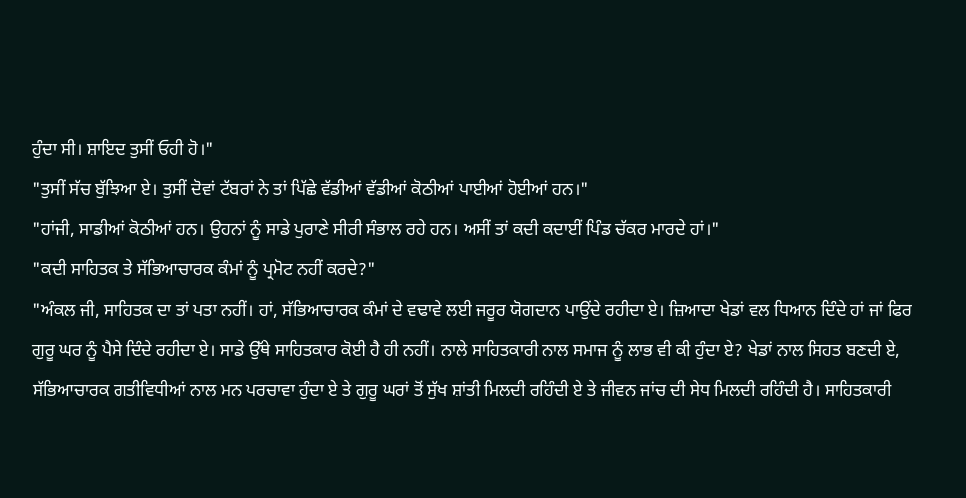ਹੁੰਦਾ ਸੀ। ਸ਼ਾਇਦ ਤੁਸੀਂ ਓਹੀ ਹੋ।"
"ਤੁਸੀਂ ਸੱਚ ਬੁੱਝਿਆ ਏ। ਤੁਸੀਂ ਦੋਵਾਂ ਟੱਬਰਾਂ ਨੇ ਤਾਂ ਪਿੱਛੇ ਵੱਡੀਆਂ ਵੱਡੀਆਂ ਕੋਠੀਆਂ ਪਾਈਆਂ ਹੋਈਆਂ ਹਨ।"
"ਹਾਂਜੀ, ਸਾਡੀਆਂ ਕੋਠੀਆਂ ਹਨ। ਉਹਨਾਂ ਨੂੰ ਸਾਡੇ ਪੁਰਾਣੇ ਸੀਰੀ ਸੰਭਾਲ ਰਹੇ ਹਨ। ਅਸੀਂ ਤਾਂ ਕਦੀ ਕਦਾਈਂ ਪਿੰਡ ਚੱਕਰ ਮਾਰਦੇ ਹਾਂ।"
"ਕਦੀ ਸਾਹਿਤਕ ਤੇ ਸੱਭਿਆਚਾਰਕ ਕੰਮਾਂ ਨੂੰ ਪ੍ਰਮੋਟ ਨਹੀਂ ਕਰਦੇ?"
"ਅੰਕਲ ਜੀ, ਸਾਹਿਤਕ ਦਾ ਤਾਂ ਪਤਾ ਨਹੀਂ। ਹਾਂ, ਸੱਭਿਆਚਾਰਕ ਕੰਮਾਂ ਦੇ ਵਢਾਵੇ ਲਈ ਜਰੂਰ ਯੋਗਦਾਨ ਪਾਉਂਦੇ ਰਹੀਦਾ ਏ। ਜ਼ਿਆਦਾ ਖੇਡਾਂ ਵਲ ਧਿਆਨ ਦਿੰਦੇ ਹਾਂ ਜਾਂ ਫਿਰ ਗੁਰੂ ਘਰ ਨੂੰ ਪੈਸੇ ਦਿੰਦੇ ਰਹੀਦਾ ਏ। ਸਾਡੇ ਉੱਥੇ ਸਾਹਿਤਕਾਰ ਕੋਈ ਹੈ ਹੀ ਨਹੀਂ। ਨਾਲੇ ਸਾਹਿਤਕਾਰੀ ਨਾਲ ਸਮਾਜ ਨੂੰ ਲਾਭ ਵੀ ਕੀ ਹੁੰਦਾ ਏ? ਖੇਡਾਂ ਨਾਲ ਸਿਹਤ ਬਣਦੀ ਏ, ਸੱਭਿਆਚਾਰਕ ਗਤੀਵਿਧੀਆਂ ਨਾਲ ਮਨ ਪਰਚਾਵਾ ਹੁੰਦਾ ਏ ਤੇ ਗੁਰੂ ਘਰਾਂ ਤੋਂ ਸੁੱਖ ਸ਼ਾਂਤੀ ਮਿਲਦੀ ਰਹਿੰਦੀ ਏ ਤੇ ਜੀਵਨ ਜਾਂਚ ਦੀ ਸੇਧ ਮਿਲਦੀ ਰਹਿੰਦੀ ਹੈ। ਸਾਹਿਤਕਾਰੀ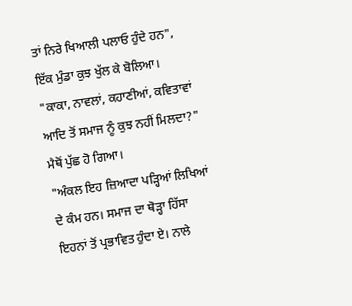ਤਾਂ ਨਿਰੇ ਖਿਆਲੀ ਪਲਾਓ ਹੁੰਦੇ ਹਨ", ਇੱਕ ਮੁੰਡਾ ਕੁਝ ਖੁੱਲ ਕੇ ਬੋਲਿਆ।
"ਕਾਕਾ, ਨਾਵਲਾਂ, ਕਹਾਣੀਆਂ, ਕਵਿਤਾਵਾਂ ਆਦਿ ਤੋਂ ਸਮਾਜ ਨੂੰ ਕੁਝ ਨਹੀਂ ਮਿਲਦਾ?" ਮੈਥੋਂ ਪੁੱਛ ਹੋ ਗਿਆ।
"ਅੰਕਲ ਇਹ ਜ਼ਿਆਦਾ ਪੜ੍ਹਿਆਂ ਲਿਖਿਆਂ ਦੇ ਕੰਮ ਹਨ। ਸਮਾਜ ਦਾ ਥੋੜ੍ਹਾ ਹਿੱਸਾ ਇਹਨਾਂ ਤੋਂ ਪ੍ਰਭਾਵਿਤ ਹੁੰਦਾ ਏ। ਨਾਲੇ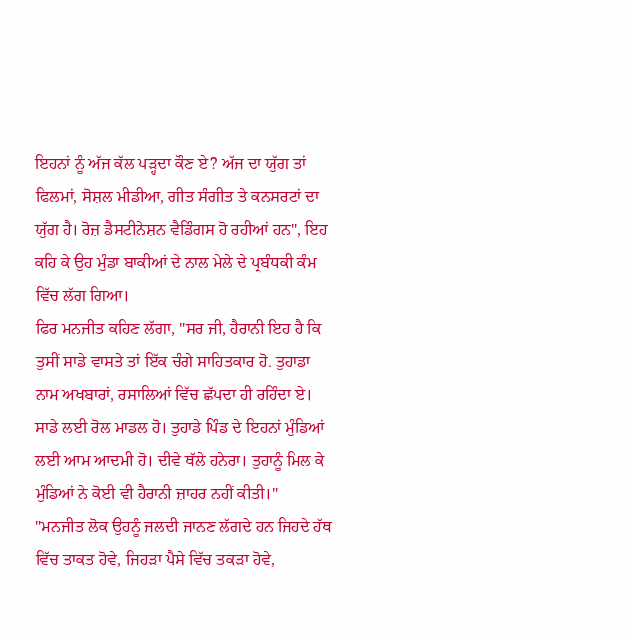ਇਹਨਾਂ ਨੂੰ ਅੱਜ ਕੱਲ ਪੜ੍ਹਦਾ ਕੌਣ ਏ? ਅੱਜ ਦਾ ਯੁੱਗ ਤਾਂ ਫਿਲਮਾਂ, ਸੋਸ਼ਲ ਮੀਡੀਆ, ਗੀਤ ਸੰਗੀਤ ਤੇ ਕਨਸਰਟਾਂ ਦਾ ਯੁੱਗ ਹੈ। ਰੋਜ਼ ਡੈਸਟੀਨੇਸ਼ਨ ਵੈਡਿੰਗਸ ਹੋ ਰਹੀਆਂ ਹਨ", ਇਹ ਕਹਿ ਕੇ ਉਹ ਮੁੰਡਾ ਬਾਕੀਆਂ ਦੇ ਨਾਲ ਮੇਲੇ ਦੇ ਪ੍ਰਬੰਧਕੀ ਕੰਮ ਵਿੱਚ ਲੱਗ ਗਿਆ।
ਫਿਰ ਮਨਜੀਤ ਕਹਿਣ ਲੱਗਾ, "ਸਰ ਜੀ, ਹੈਰਾਨੀ ਇਹ ਹੈ ਕਿ ਤੁਸੀਂ ਸਾਡੇ ਵਾਸਤੇ ਤਾਂ ਇੱਕ ਚੰਗੇ ਸਾਹਿਤਕਾਰ ਹੋ. ਤੁਹਾਡਾ ਨਾਮ ਅਖਬਾਰਾਂ, ਰਸਾਲਿਆਂ ਵਿੱਚ ਛੱਪਦਾ ਹੀ ਰਹਿੰਦਾ ਏ। ਸਾਡੇ ਲਈ ਰੋਲ ਮਾਡਲ ਹੋ। ਤੁਹਾਡੇ ਪਿੰਡ ਦੇ ਇਹਨਾਂ ਮੁੰਡਿਆਂ ਲਈ ਆਮ ਆਦਮੀ ਹੋ। ਦੀਵੇ ਥੱਲੇ ਹਨੇਰਾ। ਤੁਹਾਨੂੰ ਮਿਲ ਕੇ ਮੁੰਡਿਆਂ ਨੇ ਕੋਈ ਵੀ ਹੈਰਾਨੀ ਜ਼ਾਹਰ ਨਹੀਂ ਕੀਤੀ।"
"ਮਨਜੀਤ ਲੋਕ ਉਹਨੂੰ ਜਲਦੀ ਜਾਨਣ ਲੱਗਦੇ ਹਨ ਜਿਹਦੇ ਹੱਥ ਵਿੱਚ ਤਾਕਤ ਹੋਵੇ, ਜਿਹੜਾ ਪੈਸੇ ਵਿੱਚ ਤਕੜਾ ਹੋਵੇ,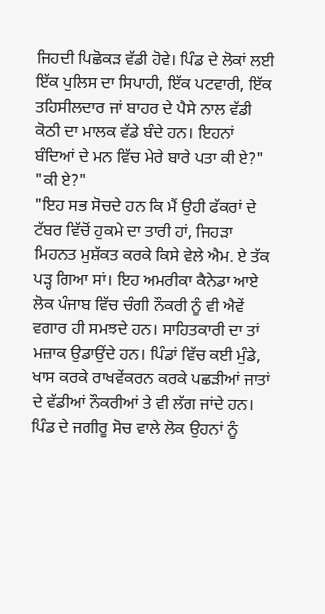ਜਿਹਦੀ ਪਿਛੋਕੜ ਵੱਡੀ ਹੋਵੇ। ਪਿੰਡ ਦੇ ਲੋਕਾਂ ਲਈ ਇੱਕ ਪੁਲਿਸ ਦਾ ਸਿਪਾਹੀ, ਇੱਕ ਪਟਵਾਰੀ, ਇੱਕ ਤਹਿਸੀਲਦਾਰ ਜਾਂ ਬਾਹਰ ਦੇ ਪੈਸੇ ਨਾਲ ਵੱਡੀ ਕੋਠੀ ਦਾ ਮਾਲਕ ਵੱਡੇ ਬੰਦੇ ਹਨ। ਇਹਨਾਂ ਬੰਦਿਆਂ ਦੇ ਮਨ ਵਿੱਚ ਮੇਰੇ ਬਾਰੇ ਪਤਾ ਕੀ ਏ?"
"ਕੀ ਏ?"
"ਇਹ ਸਭ ਸੋਚਦੇ ਹਨ ਕਿ ਮੈਂ ਉਹੀ ਫੱਕਰਾਂ ਦੇ ਟੱਬਰ ਵਿੱਚੋਂ ਹੁਕਮੇ ਦਾ ਤਾਰੀ ਹਾਂ, ਜਿਹੜਾ ਮਿਹਨਤ ਮੁਸ਼ੱਕਤ ਕਰਕੇ ਕਿਸੇ ਵੇਲੇ ਐਮ. ਏ ਤੱਕ ਪੜ੍ਹ ਗਿਆ ਸਾਂ। ਇਹ ਅਮਰੀਕਾ ਕੈਨੇਡਾ ਆਏ ਲੋਕ ਪੰਜਾਬ ਵਿੱਚ ਚੰਗੀ ਨੌਕਰੀ ਨੂੰ ਵੀ ਐਵੇਂ ਵਗਾਰ ਹੀ ਸਮਝਦੇ ਹਨ। ਸਾਹਿਤਕਾਰੀ ਦਾ ਤਾਂ ਮਜ਼ਾਕ ਉਡਾਉਂਦੇ ਹਨ। ਪਿੰਡਾਂ ਵਿੱਚ ਕਈ ਮੁੰਡੇ, ਖਾਸ ਕਰਕੇ ਰਾਖਵੇਂਕਰਨ ਕਰਕੇ ਪਛੜੀਆਂ ਜਾਤਾਂ ਦੇ ਵੱਡੀਆਂ ਨੌਕਰੀਆਂ ਤੇ ਵੀ ਲੱਗ ਜਾਂਦੇ ਹਨ। ਪਿੰਡ ਦੇ ਜਗੀਰੂ ਸੋਚ ਵਾਲੇ ਲੋਕ ਉਹਨਾਂ ਨੂੰ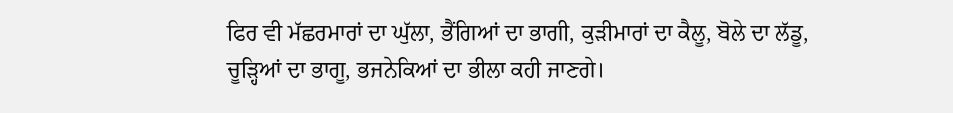ਫਿਰ ਵੀ ਮੱਛਰਮਾਰਾਂ ਦਾ ਘੁੱਲਾ, ਭੈਂਗਿਆਂ ਦਾ ਭਾਗੀ, ਕੁੜੀਮਾਰਾਂ ਦਾ ਕੈਲੂ, ਬੋਲੇ ਦਾ ਲੱਡੂ, ਚੂੜ੍ਹਿਆਂ ਦਾ ਭਾਗੂ, ਭਜਨੇਕਿਆਂ ਦਾ ਭੀਲਾ ਕਹੀ ਜਾਣਗੇ।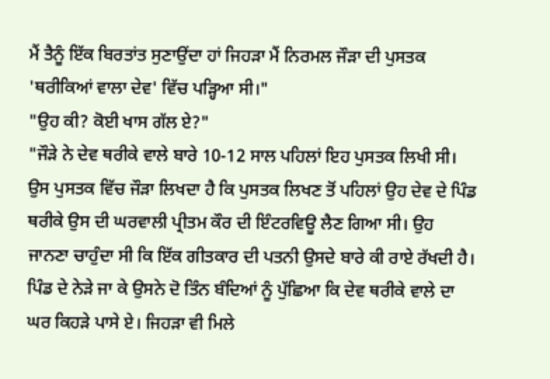ਮੈਂ ਤੈਨੂੰ ਇੱਕ ਬਿਰਤਾਂਤ ਸੁਣਾਉਂਦਾ ਹਾਂ ਜਿਹੜਾ ਮੈਂ ਨਿਰਮਲ ਜੌੜਾ ਦੀ ਪੁਸਤਕ 'ਥਰੀਕਿਆਂ ਵਾਲਾ ਦੇਵ' ਵਿੱਚ ਪੜ੍ਹਿਆ ਸੀ।"
"ਉਹ ਕੀ? ਕੋਈ ਖਾਸ ਗੱਲ ਏ?"
"ਜੌੜੇ ਨੇ ਦੇਵ ਥਰੀਕੇ ਵਾਲੇ ਬਾਰੇ 10-12 ਸਾਲ ਪਹਿਲਾਂ ਇਹ ਪੁਸਤਕ ਲਿਖੀ ਸੀ। ਉਸ ਪੁਸਤਕ ਵਿੱਚ ਜੌੜਾ ਲਿਖਦਾ ਹੈ ਕਿ ਪੁਸਤਕ ਲਿਖਣ ਤੋਂ ਪਹਿਲਾਂ ਉਹ ਦੇਵ ਦੇ ਪਿੰਡ ਥਰੀਕੇ ਉਸ ਦੀ ਘਰਵਾਲੀ ਪ੍ਰੀਤਮ ਕੌਰ ਦੀ ਇੰਟਰਵਿਊ ਲੈਣ ਗਿਆ ਸੀ। ਉਹ ਜਾਨਣਾ ਚਾਹੁੰਦਾ ਸੀ ਕਿ ਇੱਕ ਗੀਤਕਾਰ ਦੀ ਪਤਨੀ ਉਸਦੇ ਬਾਰੇ ਕੀ ਰਾਏ ਰੱਖਦੀ ਹੈ। ਪਿੰਡ ਦੇ ਨੇੜੇ ਜਾ ਕੇ ਉਸਨੇ ਦੋ ਤਿੰਨ ਬੰਦਿਆਂ ਨੂੰ ਪੁੱਛਿਆ ਕਿ ਦੇਵ ਥਰੀਕੇ ਵਾਲੇ ਦਾ ਘਰ ਕਿਹੜੇ ਪਾਸੇ ਏ। ਜਿਹੜਾ ਵੀ ਮਿਲੇ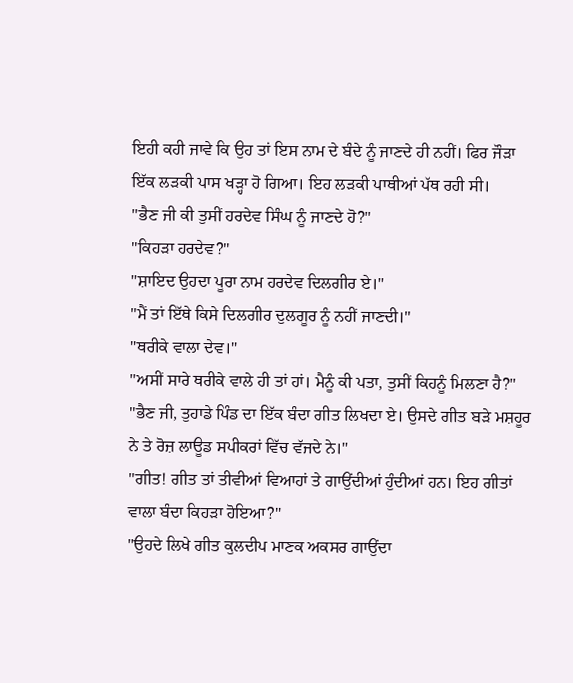ਇਹੀ ਕਹੀ ਜਾਵੇ ਕਿ ਉਹ ਤਾਂ ਇਸ ਨਾਮ ਦੇ ਬੰਦੇ ਨੂੰ ਜਾਣਦੇ ਹੀ ਨਹੀਂ। ਫਿਰ ਜੌੜਾ ਇੱਕ ਲੜਕੀ ਪਾਸ ਖੜ੍ਹਾ ਹੋ ਗਿਆ। ਇਹ ਲੜਕੀ ਪਾਥੀਆਂ ਪੱਥ ਰਹੀ ਸੀ।
"ਭੈਣ ਜੀ ਕੀ ਤੁਸੀਂ ਹਰਦੇਵ ਸਿੰਘ ਨੂੰ ਜਾਣਦੇ ਹੋ?"
"ਕਿਹੜਾ ਹਰਦੇਵ?"
"ਸ਼ਾਇਦ ਉਹਦਾ ਪੂਰਾ ਨਾਮ ਹਰਦੇਵ ਦਿਲਗੀਰ ਏ।"
"ਮੈਂ ਤਾਂ ਇੱਥੇ ਕਿਸੇ ਦਿਲਗੀਰ ਦੁਲਗੂਰ ਨੂੰ ਨਹੀਂ ਜਾਣਦੀ।"
"ਥਰੀਕੇ ਵਾਲਾ ਦੇਵ।"
"ਅਸੀਂ ਸਾਰੇ ਥਰੀਕੇ ਵਾਲੇ ਹੀ ਤਾਂ ਹਾਂ। ਮੈਨੂੰ ਕੀ ਪਤਾ, ਤੁਸੀਂ ਕਿਹਨੂੰ ਮਿਲਣਾ ਹੈ?"
"ਭੈਣ ਜੀ, ਤੁਹਾਡੇ ਪਿੰਡ ਦਾ ਇੱਕ ਬੰਦਾ ਗੀਤ ਲਿਖਦਾ ਏ। ਉਸਦੇ ਗੀਤ ਬੜੇ ਮਸ਼ਹੂਰ ਨੇ ਤੇ ਰੋਜ਼ ਲਾਊਡ ਸਪੀਕਰਾਂ ਵਿੱਚ ਵੱਜਦੇ ਨੇ।"
"ਗੀਤ! ਗੀਤ ਤਾਂ ਤੀਵੀਆਂ ਵਿਆਹਾਂ ਤੇ ਗਾਉਂਦੀਆਂ ਹੁੰਦੀਆਂ ਹਨ। ਇਹ ਗੀਤਾਂ ਵਾਲਾ ਬੰਦਾ ਕਿਹੜਾ ਹੋਇਆ?"
"ਉਹਦੇ ਲਿਖੇ ਗੀਤ ਕੁਲਦੀਪ ਮਾਣਕ ਅਕਸਰ ਗਾਉਂਦਾ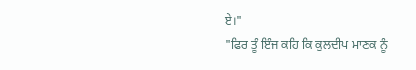ਏ।"
"ਫਿਰ ਤੂੰ ਇੰਜ ਕਹਿ ਕਿ ਕੁਲਦੀਪ ਮਾਣਕ ਨੂੰ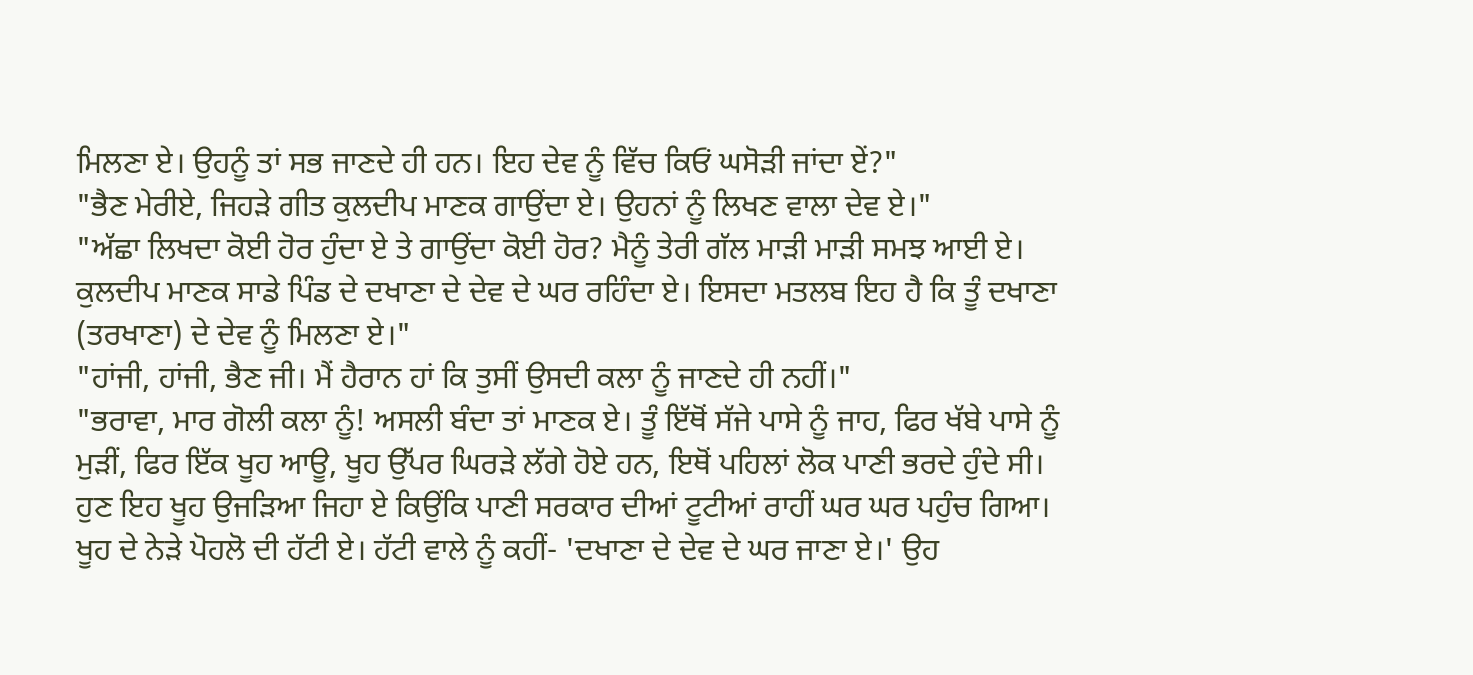ਮਿਲਣਾ ਏ। ਉਹਨੂੰ ਤਾਂ ਸਭ ਜਾਣਦੇ ਹੀ ਹਨ। ਇਹ ਦੇਵ ਨੂੰ ਵਿੱਚ ਕਿਓਂ ਘਸੋੜੀ ਜਾਂਦਾ ਏਂ?"
"ਭੈਣ ਮੇਰੀਏ, ਜਿਹੜੇ ਗੀਤ ਕੁਲਦੀਪ ਮਾਣਕ ਗਾਉਂਦਾ ਏ। ਉਹਨਾਂ ਨੂੰ ਲਿਖਣ ਵਾਲਾ ਦੇਵ ਏ।"
"ਅੱਛਾ ਲਿਖਦਾ ਕੋਈ ਹੋਰ ਹੁੰਦਾ ਏ ਤੇ ਗਾਉਂਦਾ ਕੋਈ ਹੋਰ? ਮੈਨੂੰ ਤੇਰੀ ਗੱਲ ਮਾੜੀ ਮਾੜੀ ਸਮਝ ਆਈ ਏ। ਕੁਲਦੀਪ ਮਾਣਕ ਸਾਡੇ ਪਿੰਡ ਦੇ ਦਖਾਣਾ ਦੇ ਦੇਵ ਦੇ ਘਰ ਰਹਿੰਦਾ ਏ। ਇਸਦਾ ਮਤਲਬ ਇਹ ਹੈ ਕਿ ਤੂੰ ਦਖਾਣਾ (ਤਰਖਾਣਾ) ਦੇ ਦੇਵ ਨੂੰ ਮਿਲਣਾ ਏ।"
"ਹਾਂਜੀ, ਹਾਂਜੀ, ਭੈਣ ਜੀ। ਮੈਂ ਹੈਰਾਨ ਹਾਂ ਕਿ ਤੁਸੀਂ ਉਸਦੀ ਕਲਾ ਨੂੰ ਜਾਣਦੇ ਹੀ ਨਹੀਂ।"
"ਭਰਾਵਾ, ਮਾਰ ਗੋਲੀ ਕਲਾ ਨੂੰ! ਅਸਲੀ ਬੰਦਾ ਤਾਂ ਮਾਣਕ ਏ। ਤੂੰ ਇੱਥੋਂ ਸੱਜੇ ਪਾਸੇ ਨੂੰ ਜਾਹ, ਫਿਰ ਖੱਬੇ ਪਾਸੇ ਨੂੰ ਮੁੜੀਂ, ਫਿਰ ਇੱਕ ਖੂਹ ਆਊ, ਖੂਹ ਉੱਪਰ ਘਿਰੜੇ ਲੱਗੇ ਹੋਏ ਹਨ, ਇਥੋਂ ਪਹਿਲਾਂ ਲੋਕ ਪਾਣੀ ਭਰਦੇ ਹੁੰਦੇ ਸੀ। ਹੁਣ ਇਹ ਖੂਹ ਉਜੜਿਆ ਜਿਹਾ ਏ ਕਿਉਂਕਿ ਪਾਣੀ ਸਰਕਾਰ ਦੀਆਂ ਟੂਟੀਆਂ ਰਾਹੀਂ ਘਰ ਘਰ ਪਹੁੰਚ ਗਿਆ। ਖੂਹ ਦੇ ਨੇੜੇ ਪੋਹਲੋ ਦੀ ਹੱਟੀ ਏ। ਹੱਟੀ ਵਾਲੇ ਨੂੰ ਕਹੀਂ- 'ਦਖਾਣਾ ਦੇ ਦੇਵ ਦੇ ਘਰ ਜਾਣਾ ਏ।' ਉਹ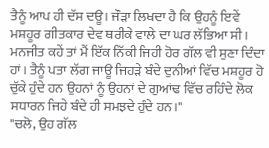ਤੈਨੂੰ ਆਪ ਹੀ ਦੱਸ ਦਊ। ਜੌੜਾ ਲਿਖਦਾ ਹੈ ਕਿ ਉਹਨੂੰ ਇਵੇਂ ਮਸ਼ਹੂਰ ਗੀਤਕਾਰ ਦੇਵ ਥਰੀਕੇ ਵਾਲੇ ਦਾ ਘਰ ਲੱਭਿਆ ਸੀ। ਮਨਜੀਤ ਕਹੇਂ ਤਾਂ ਮੈਂ ਇੱਕ ਨਿੱਕੀ ਜਿਹੀ ਹੋਰ ਗੱਲ ਵੀ ਸੁਣਾ ਦਿੰਦਾ ਹਾਂ। ਤੈਨੂੰ ਪਤਾ ਲੱਗ ਜਾਊ ਜਿਹੜੇ ਬੰਦੇ ਦੁਨੀਆਂ ਵਿੱਚ ਮਸ਼ਹੂਰ ਹੋ ਚੁੱਕੇ ਹੁੰਦੇ ਹਨ ਉਹਨਾਂ ਨੂੰ ਉਹਨਾਂ ਦੇ ਗੁਆਂਢ ਵਿੱਚ ਰਹਿੰਦੇ ਲੋਕ ਸਧਾਰਨ ਜਿਹੇ ਬੰਦੇ ਹੀ ਸਮਝਦੇ ਹੁੰਦੇ ਹਨ।"
"ਚਲੋ, ਉਹ ਗੱਲ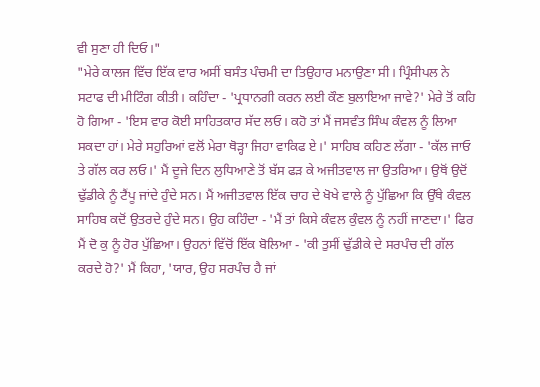ਵੀ ਸੁਣਾ ਹੀ ਦਿਓ।"
"ਮੇਰੇ ਕਾਲਜ ਵਿੱਚ ਇੱਕ ਵਾਰ ਅਸੀਂ ਬਸੰਤ ਪੰਚਮੀ ਦਾ ਤਿਉਹਾਰ ਮਨਾਉਣਾ ਸੀ। ਪ੍ਰਿੰਸੀਪਲ ਨੇ ਸਟਾਫ ਦੀ ਮੀਟਿੰਗ ਕੀਤੀ। ਕਹਿੰਦਾ - 'ਪ੍ਰਧਾਨਗੀ ਕਰਨ ਲਈ ਕੌਣ ਬੁਲਾਇਆ ਜਾਵੇ?' ਮੇਰੇ ਤੋਂ ਕਹਿ ਹੋ ਗਿਆ - 'ਇਸ ਵਾਰ ਕੋਈ ਸਾਹਿਤਕਾਰ ਸੱਦ ਲਓ। ਕਹੋ ਤਾਂ ਮੈਂ ਜਸਵੰਤ ਸਿੰਘ ਕੰਵਲ ਨੂੰ ਲਿਆ ਸਕਦਾ ਹਾਂ। ਮੇਰੇ ਸਹੁਰਿਆਂ ਵਲੋਂ ਮੇਰਾ ਥੋੜ੍ਹਾ ਜਿਹਾ ਵਾਕਿਫ ਏ।' ਸਾਹਿਬ ਕਹਿਣ ਲੱਗਾ - 'ਕੱਲ ਜਾਓ ਤੇ ਗੱਲ ਕਰ ਲਓ।' ਮੈਂ ਦੂਜੇ ਦਿਨ ਲੁਧਿਆਣੇ ਤੋਂ ਬੱਸ ਫੜ ਕੇ ਅਜੀਤਵਾਲ ਜਾ ਉਤਰਿਆ। ਉਥੋਂ ਉਦੋਂ ਢੁੱਡੀਕੇ ਨੂੰ ਟੈਂਪੂ ਜਾਂਦੇ ਹੁੰਦੇ ਸਨ। ਮੈਂ ਅਜੀਤਵਾਲ ਇੱਕ ਚਾਹ ਦੇ ਖੋਖੇ ਵਾਲੇ ਨੂੰ ਪੁੱਛਿਆ ਕਿ ਉੱਥੇ ਕੰਵਲ ਸਾਹਿਬ ਕਦੋਂ ਉਤਰਦੇ ਹੁੰਦੇ ਸਨ। ਉਹ ਕਹਿੰਦਾ - 'ਮੈਂ ਤਾਂ ਕਿਸੇ ਕੰਵਲ ਕੁੰਵਲ ਨੂੰ ਨਹੀਂ ਜਾਣਦਾ।' ਫਿਰ ਮੈਂ ਦੋ ਕੁ ਨੂੰ ਹੋਰ ਪੁੱਛਿਆ। ਉਹਨਾਂ ਵਿੱਚੋਂ ਇੱਕ ਬੋਲਿਆ - 'ਕੀ ਤੁਸੀਂ ਢੁੱਡੀਕੇ ਦੇ ਸਰਪੰਚ ਦੀ ਗੱਲ ਕਰਦੇ ਹੋ?' ਮੈਂ ਕਿਹਾ, 'ਯਾਰ, ਉਹ ਸਰਪੰਚ ਹੈ ਜਾਂ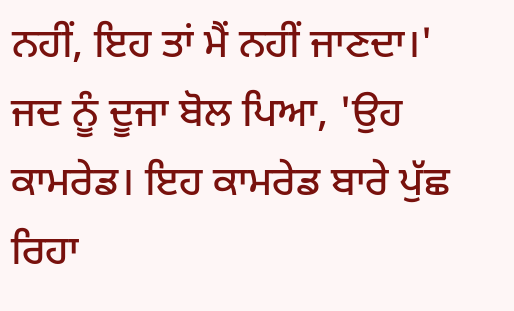ਨਹੀਂ, ਇਹ ਤਾਂ ਮੈਂ ਨਹੀਂ ਜਾਣਦਾ।' ਜਦ ਨੂੰ ਦੂਜਾ ਬੋਲ ਪਿਆ, 'ਉਹ ਕਾਮਰੇਡ। ਇਹ ਕਾਮਰੇਡ ਬਾਰੇ ਪੁੱਛ ਰਿਹਾ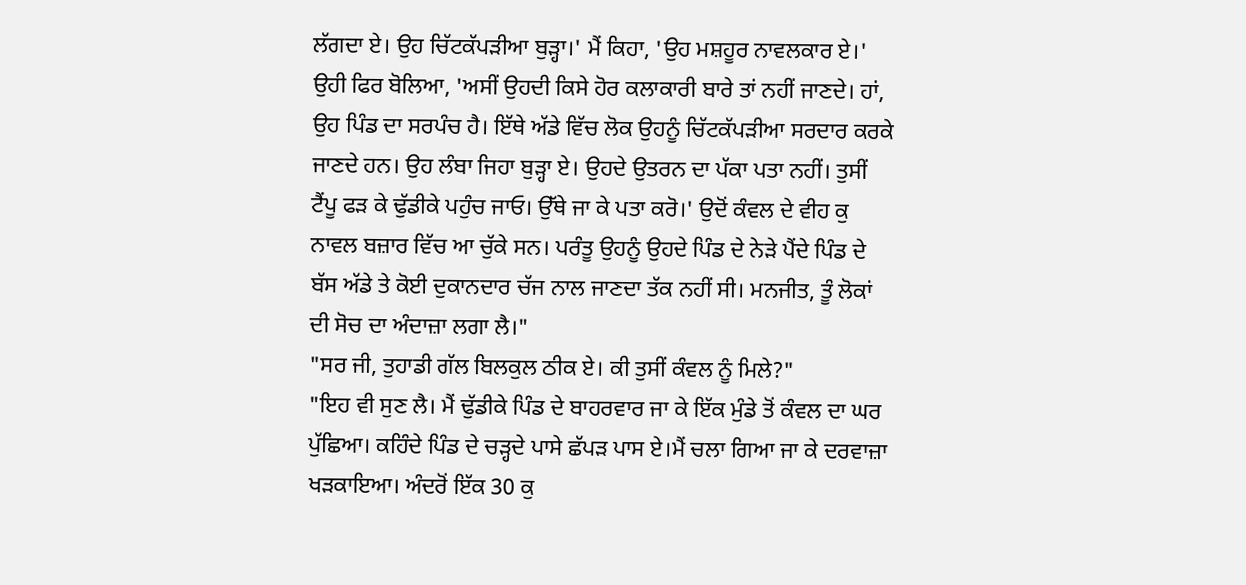ਲੱਗਦਾ ਏ। ਉਹ ਚਿੱਟਕੱਪੜੀਆ ਬੁੜ੍ਹਾ।' ਮੈਂ ਕਿਹਾ, 'ਉਹ ਮਸ਼ਹੂਰ ਨਾਵਲਕਾਰ ਏ।' ਉਹੀ ਫਿਰ ਬੋਲਿਆ, 'ਅਸੀਂ ਉਹਦੀ ਕਿਸੇ ਹੋਰ ਕਲਾਕਾਰੀ ਬਾਰੇ ਤਾਂ ਨਹੀਂ ਜਾਣਦੇ। ਹਾਂ, ਉਹ ਪਿੰਡ ਦਾ ਸਰਪੰਚ ਹੈ। ਇੱਥੇ ਅੱਡੇ ਵਿੱਚ ਲੋਕ ਉਹਨੂੰ ਚਿੱਟਕੱਪੜੀਆ ਸਰਦਾਰ ਕਰਕੇ ਜਾਣਦੇ ਹਨ। ਉਹ ਲੰਬਾ ਜਿਹਾ ਬੁੜ੍ਹਾ ਏ। ਉਹਦੇ ਉਤਰਨ ਦਾ ਪੱਕਾ ਪਤਾ ਨਹੀਂ। ਤੁਸੀਂ ਟੈਂਪੂ ਫੜ ਕੇ ਢੁੱਡੀਕੇ ਪਹੁੰਚ ਜਾਓ। ਉੱਥੇ ਜਾ ਕੇ ਪਤਾ ਕਰੋ।' ਉਦੋਂ ਕੰਵਲ ਦੇ ਵੀਹ ਕੁ ਨਾਵਲ ਬਜ਼ਾਰ ਵਿੱਚ ਆ ਚੁੱਕੇ ਸਨ। ਪਰੰਤੂ ਉਹਨੂੰ ਉਹਦੇ ਪਿੰਡ ਦੇ ਨੇੜੇ ਪੈਂਦੇ ਪਿੰਡ ਦੇ ਬੱਸ ਅੱਡੇ ਤੇ ਕੋਈ ਦੁਕਾਨਦਾਰ ਚੱਜ ਨਾਲ ਜਾਣਦਾ ਤੱਕ ਨਹੀਂ ਸੀ। ਮਨਜੀਤ, ਤੂੰ ਲੋਕਾਂ ਦੀ ਸੋਚ ਦਾ ਅੰਦਾਜ਼ਾ ਲਗਾ ਲੈ।"
"ਸਰ ਜੀ, ਤੁਹਾਡੀ ਗੱਲ ਬਿਲਕੁਲ ਠੀਕ ਏ। ਕੀ ਤੁਸੀਂ ਕੰਵਲ ਨੂੰ ਮਿਲੇ?"
"ਇਹ ਵੀ ਸੁਣ ਲੈ। ਮੈਂ ਢੁੱਡੀਕੇ ਪਿੰਡ ਦੇ ਬਾਹਰਵਾਰ ਜਾ ਕੇ ਇੱਕ ਮੁੰਡੇ ਤੋਂ ਕੰਵਲ ਦਾ ਘਰ ਪੁੱਛਿਆ। ਕਹਿੰਦੇ ਪਿੰਡ ਦੇ ਚੜ੍ਹਦੇ ਪਾਸੇ ਛੱਪੜ ਪਾਸ ਏ।ਮੈਂ ਚਲਾ ਗਿਆ ਜਾ ਕੇ ਦਰਵਾਜ਼ਾ ਖੜਕਾਇਆ। ਅੰਦਰੋਂ ਇੱਕ 30 ਕੁ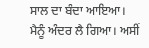ਸਾਲ ਦਾ ਬੰਦਾ ਆਇਆ। ਮੈਨੂੰ ਅੰਦਰ ਲੈ ਗਿਆ। ਅਸੀਂ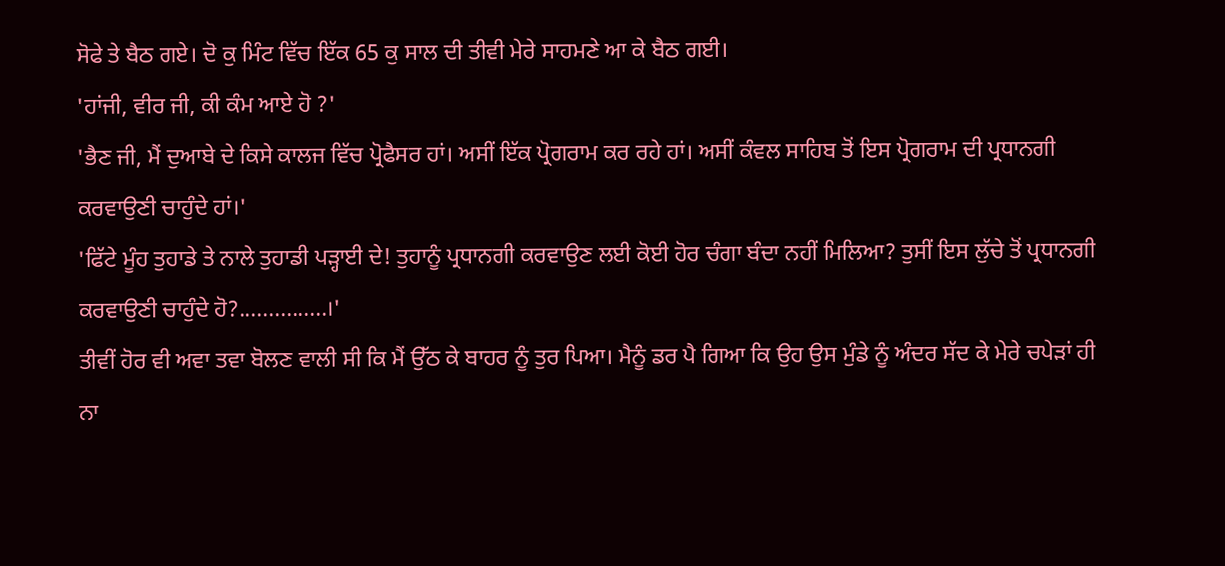ਸੋਫੇ ਤੇ ਬੈਠ ਗਏ। ਦੋ ਕੁ ਮਿੰਟ ਵਿੱਚ ਇੱਕ 65 ਕੁ ਸਾਲ ਦੀ ਤੀਵੀ ਮੇਰੇ ਸਾਹਮਣੇ ਆ ਕੇ ਬੈਠ ਗਈ।
'ਹਾਂਜੀ, ਵੀਰ ਜੀ, ਕੀ ਕੰਮ ਆਏ ਹੋ ?'
'ਭੈਣ ਜੀ, ਮੈਂ ਦੁਆਬੇ ਦੇ ਕਿਸੇ ਕਾਲਜ ਵਿੱਚ ਪ੍ਰੋਫੈਸਰ ਹਾਂ। ਅਸੀਂ ਇੱਕ ਪ੍ਰੋਗਰਾਮ ਕਰ ਰਹੇ ਹਾਂ। ਅਸੀਂ ਕੰਵਲ ਸਾਹਿਬ ਤੋਂ ਇਸ ਪ੍ਰੋਗਰਾਮ ਦੀ ਪ੍ਰਧਾਨਗੀ ਕਰਵਾਉਣੀ ਚਾਹੁੰਦੇ ਹਾਂ।'
'ਫਿੱਟੇ ਮੂੰਹ ਤੁਹਾਡੇ ਤੇ ਨਾਲੇ ਤੁਹਾਡੀ ਪੜ੍ਹਾਈ ਦੇ! ਤੁਹਾਨੂੰ ਪ੍ਰਧਾਨਗੀ ਕਰਵਾਉਣ ਲਈ ਕੋਈ ਹੋਰ ਚੰਗਾ ਬੰਦਾ ਨਹੀਂ ਮਿਲਿਆ? ਤੁਸੀਂ ਇਸ ਲੁੱਚੇ ਤੋਂ ਪ੍ਰਧਾਨਗੀ ਕਰਵਾਉਣੀ ਚਾਹੁੰਦੇ ਹੋ?...............।'
ਤੀਵੀਂ ਹੋਰ ਵੀ ਅਵਾ ਤਵਾ ਬੋਲਣ ਵਾਲੀ ਸੀ ਕਿ ਮੈਂ ਉੱਠ ਕੇ ਬਾਹਰ ਨੂੰ ਤੁਰ ਪਿਆ। ਮੈਨੂੰ ਡਰ ਪੈ ਗਿਆ ਕਿ ਉਹ ਉਸ ਮੁੰਡੇ ਨੂੰ ਅੰਦਰ ਸੱਦ ਕੇ ਮੇਰੇ ਚਪੇੜਾਂ ਹੀ ਨਾ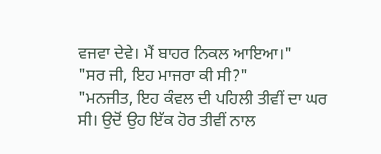ਵਜਵਾ ਦੇਵੇ। ਮੈਂ ਬਾਹਰ ਨਿਕਲ ਆਇਆ।"
"ਸਰ ਜੀ, ਇਹ ਮਾਜਰਾ ਕੀ ਸੀ?"
"ਮਨਜੀਤ, ਇਹ ਕੰਵਲ ਦੀ ਪਹਿਲੀ ਤੀਵੀਂ ਦਾ ਘਰ ਸੀ। ਉਦੋਂ ਉਹ ਇੱਕ ਹੋਰ ਤੀਵੀਂ ਨਾਲ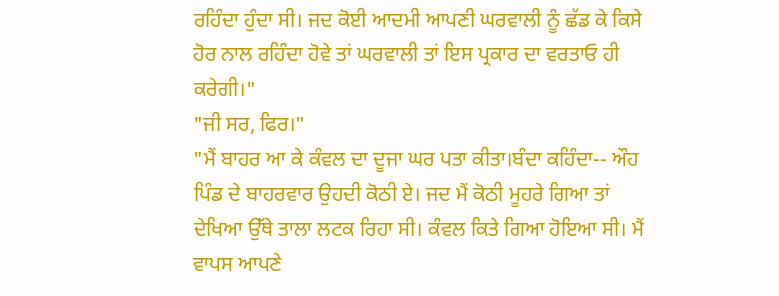ਰਹਿੰਦਾ ਹੁੰਦਾ ਸੀ। ਜਦ ਕੋਈ ਆਦਮੀ ਆਪਣੀ ਘਰਵਾਲੀ ਨੂੰ ਛੱਡ ਕੇ ਕਿਸੇ ਹੋਰ ਨਾਲ ਰਹਿੰਦਾ ਹੋਵੇ ਤਾਂ ਘਰਵਾਲੀ ਤਾਂ ਇਸ ਪ੍ਰਕਾਰ ਦਾ ਵਰਤਾਓ ਹੀ ਕਰੇਗੀ।"
"ਜੀ ਸਰ, ਫਿਰ।"
"ਮੈਂ ਬਾਹਰ ਆ ਕੇ ਕੰਵਲ ਦਾ ਦੂਜਾ ਘਰ ਪਤਾ ਕੀਤਾ।ਬੰਦਾ ਕਹਿੰਦਾ-- ਔਹ ਪਿੰਡ ਦੇ ਬਾਹਰਵਾਰ ਉਹਦੀ ਕੋਠੀ ਏ। ਜਦ ਮੈਂ ਕੋਠੀ ਮੂਹਰੇ ਗਿਆ ਤਾਂ ਦੇਖਿਆ ਉੱਥੇ ਤਾਲਾ ਲਟਕ ਰਿਹਾ ਸੀ। ਕੰਵਲ ਕਿਤੇ ਗਿਆ ਹੋਇਆ ਸੀ। ਮੈਂ ਵਾਪਸ ਆਪਣੇ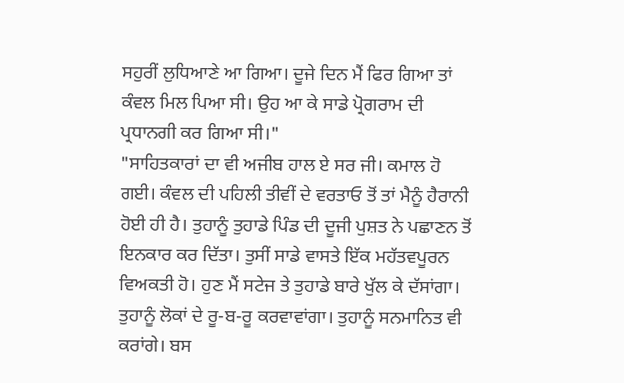ਸਹੁਰੀਂ ਲੁਧਿਆਣੇ ਆ ਗਿਆ। ਦੂਜੇ ਦਿਨ ਮੈਂ ਫਿਰ ਗਿਆ ਤਾਂ ਕੰਵਲ ਮਿਲ ਪਿਆ ਸੀ। ਉਹ ਆ ਕੇ ਸਾਡੇ ਪ੍ਰੋਗਰਾਮ ਦੀ ਪ੍ਰਧਾਨਗੀ ਕਰ ਗਿਆ ਸੀ।"
"ਸਾਹਿਤਕਾਰਾਂ ਦਾ ਵੀ ਅਜੀਬ ਹਾਲ ਏ ਸਰ ਜੀ। ਕਮਾਲ ਹੋ ਗਈ। ਕੰਵਲ ਦੀ ਪਹਿਲੀ ਤੀਵੀਂ ਦੇ ਵਰਤਾਓ ਤੋਂ ਤਾਂ ਮੈਨੂੰ ਹੈਰਾਨੀ ਹੋਈ ਹੀ ਹੈ। ਤੁਹਾਨੂੰ ਤੁਹਾਡੇ ਪਿੰਡ ਦੀ ਦੂਜੀ ਪੁਸ਼ਤ ਨੇ ਪਛਾਣਨ ਤੋਂ ਇਨਕਾਰ ਕਰ ਦਿੱਤਾ। ਤੁਸੀਂ ਸਾਡੇ ਵਾਸਤੇ ਇੱਕ ਮਹੱਤਵਪੂਰਨ ਵਿਅਕਤੀ ਹੋ। ਹੁਣ ਮੈਂ ਸਟੇਜ ਤੇ ਤੁਹਾਡੇ ਬਾਰੇ ਖੁੱਲ ਕੇ ਦੱਸਾਂਗਾ। ਤੁਹਾਨੂੰ ਲੋਕਾਂ ਦੇ ਰੂ-ਬ-ਰੂ ਕਰਵਾਵਾਂਗਾ। ਤੁਹਾਨੂੰ ਸਨਮਾਨਿਤ ਵੀ ਕਰਾਂਗੇ। ਬਸ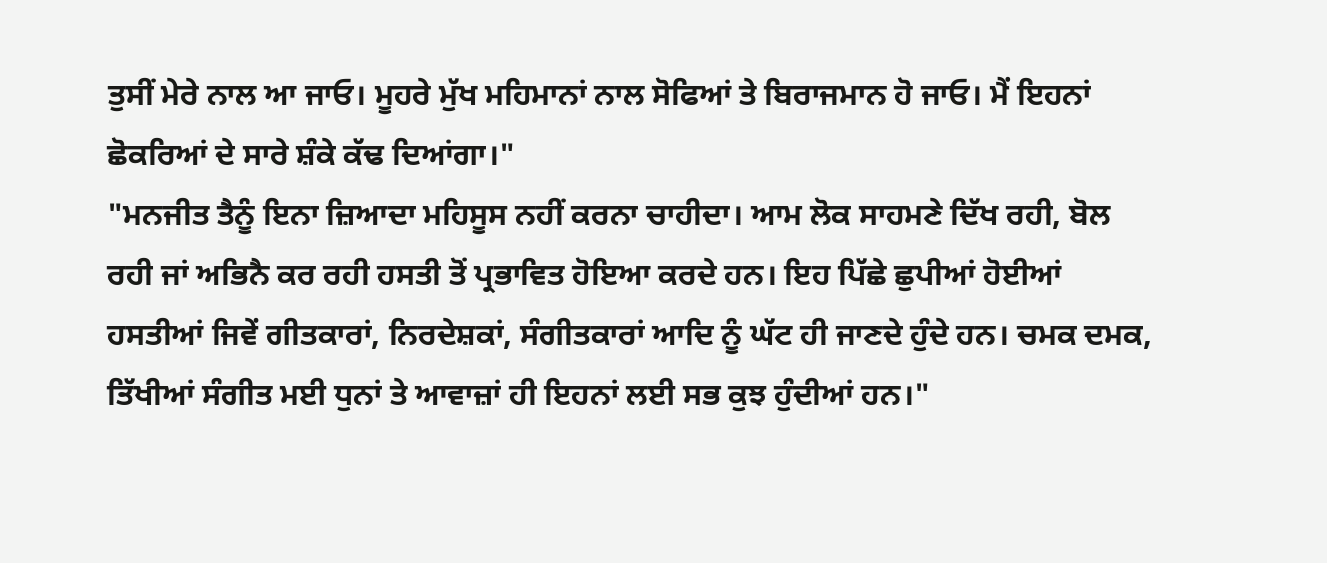ਤੁਸੀਂ ਮੇਰੇ ਨਾਲ ਆ ਜਾਓ। ਮੂਹਰੇ ਮੁੱਖ ਮਹਿਮਾਨਾਂ ਨਾਲ ਸੋਫਿਆਂ ਤੇ ਬਿਰਾਜਮਾਨ ਹੋ ਜਾਓ। ਮੈਂ ਇਹਨਾਂ ਛੋਕਰਿਆਂ ਦੇ ਸਾਰੇ ਸ਼ੰਕੇ ਕੱਢ ਦਿਆਂਗਾ।"
"ਮਨਜੀਤ ਤੈਨੂੰ ਇਨਾ ਜ਼ਿਆਦਾ ਮਹਿਸੂਸ ਨਹੀਂ ਕਰਨਾ ਚਾਹੀਦਾ। ਆਮ ਲੋਕ ਸਾਹਮਣੇ ਦਿੱਖ ਰਹੀ, ਬੋਲ ਰਹੀ ਜਾਂ ਅਭਿਨੈ ਕਰ ਰਹੀ ਹਸਤੀ ਤੋਂ ਪ੍ਰਭਾਵਿਤ ਹੋਇਆ ਕਰਦੇ ਹਨ। ਇਹ ਪਿੱਛੇ ਛੁਪੀਆਂ ਹੋਈਆਂ ਹਸਤੀਆਂ ਜਿਵੇਂ ਗੀਤਕਾਰਾਂ, ਨਿਰਦੇਸ਼ਕਾਂ, ਸੰਗੀਤਕਾਰਾਂ ਆਦਿ ਨੂੰ ਘੱਟ ਹੀ ਜਾਣਦੇ ਹੁੰਦੇ ਹਨ। ਚਮਕ ਦਮਕ, ਤਿੱਖੀਆਂ ਸੰਗੀਤ ਮਈ ਧੁਨਾਂ ਤੇ ਆਵਾਜ਼ਾਂ ਹੀ ਇਹਨਾਂ ਲਈ ਸਭ ਕੁਝ ਹੁੰਦੀਆਂ ਹਨ।"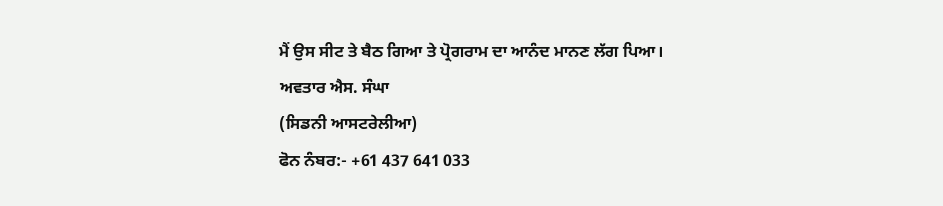ਮੈਂ ਉਸ ਸੀਟ ਤੇ ਬੈਠ ਗਿਆ ਤੇ ਪ੍ਰੋਗਰਾਮ ਦਾ ਆਨੰਦ ਮਾਨਣ ਲੱਗ ਪਿਆ।
ਅਵਤਾਰ ਐਸ. ਸੰਘਾ
(ਸਿਡਨੀ ਆਸਟਰੇਲੀਆ)
ਫੋਨ ਨੰਬਰ:- +61 437 641 033